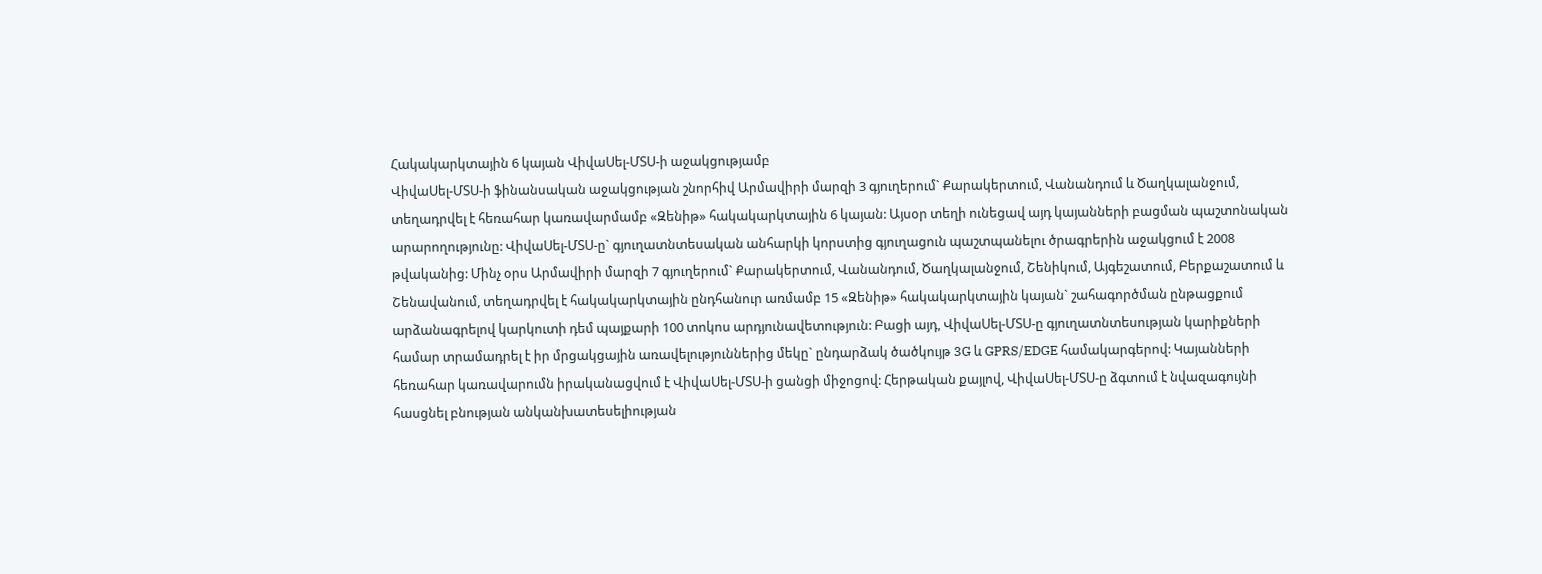Հակակարկտային 6 կայան ՎիվաՍել-ՄՏՍ-ի աջակցությամբ
ՎիվաՍել-ՄՏՍ-ի ֆինանսական աջակցության շնորհիվ Արմավիրի մարզի 3 գյուղերում` Քարակերտում, Վանանդում և Ծաղկալանջում, տեղադրվել է հեռահար կառավարմամբ «Զենիթ» հակակարկտային 6 կայան: Այսօր տեղի ունեցավ այդ կայանների բացման պաշտոնական արարողությունը: ՎիվաՍել-ՄՏՍ-ը` գյուղատնտեսական անհարկի կորստից գյուղացուն պաշտպանելու ծրագրերին աջակցում է 2008 թվականից: Մինչ օրս Արմավիրի մարզի 7 գյուղերում` Քարակերտում, Վանանդում, Ծաղկալանջում, Շենիկում, Այգեշատում, Բերքաշատում և Շենավանում, տեղադրվել է հակակարկտային ընդհանուր առմամբ 15 «Զենիթ» հակակարկտային կայան` շահագործման ընթացքում արձանագրելով կարկուտի դեմ պայքարի 100 տոկոս արդյունավետություն: Բացի այդ, ՎիվաՍել-ՄՏՍ-ը գյուղատնտեսության կարիքների համար տրամադրել է իր մրցակցային առավելություններից մեկը` ընդարձակ ծածկույթ 3G և GPRS/EDGE համակարգերով: Կայանների հեռահար կառավարումն իրականացվում է ՎիվաՍել-ՄՏՍ-ի ցանցի միջոցով: Հերթական քայլով, ՎիվաՍել-ՄՏՍ-ը ձգտում է նվազագույնի հասցնել բնության անկանխատեսելիության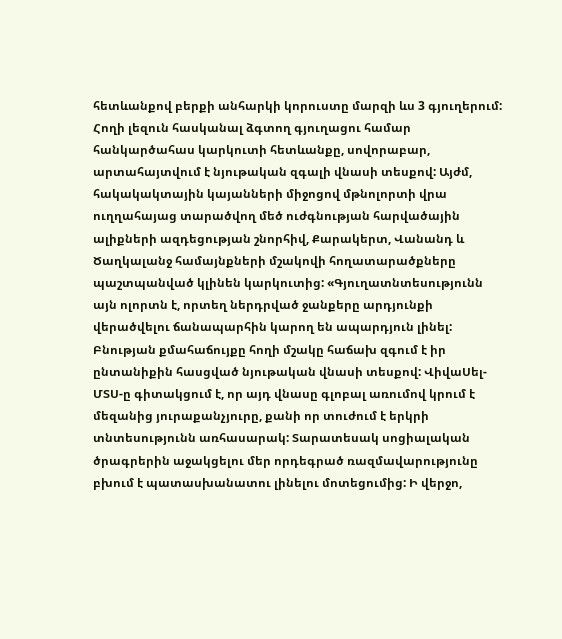հետևանքով բերքի անհարկի կորուստը մարզի ևս 3 գյուղերում: Հողի լեզուն հասկանալ ձգտող գյուղացու համար հանկարծահաս կարկուտի հետևանքը, սովորաբար, արտահայտվում է նյութական զգալի վնասի տեսքով: Այժմ, հակակակտային կայանների միջոցով մթնոլորտի վրա ուղղահայաց տարածվող մեծ ուժգնության հարվածային ալիքների ազդեցության շնորհիվ, Քարակերտ, Վանանդ և Ծաղկալանջ համայնքների մշակովի հողատարածքները պաշտպանված կլինեն կարկուտից: «Գյուղատնտեսությունն այն ոլորտն է, որտեղ ներդրված ջանքերը արդյունքի վերածվելու ճանապարհին կարող են ապարդյուն լինել: Բնության քմահաճույքը հողի մշակը հաճախ զգում է իր ընտանիքին հասցված նյութական վնասի տեսքով: ՎիվաՍել-ՄՏՍ-ը գիտակցում է, որ այդ վնասը գլոբալ առումով կրում է մեզանից յուրաքանչյուրը, քանի որ տուժում է երկրի տնտեսությունն առհասարակ: Տարատեսակ սոցիալական ծրագրերին աջակցելու մեր որդեգրած ռազմավարությունը բխում է պատասխանատու լինելու մոտեցումից: Ի վերջո,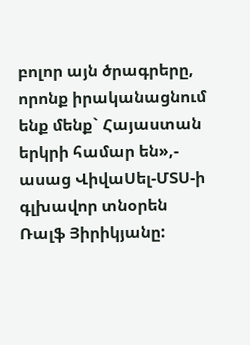բոլոր այն ծրագրերը, որոնք իրականացնում ենք մենք` Հայաստան երկրի համար են»,- ասաց ՎիվաՍել-ՄՏՍ-ի գլխավոր տնօրեն Ռալֆ Յիրիկյանը: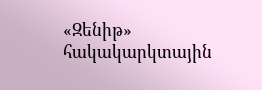«Զենիթ» հակակարկտային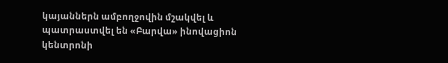կայաններն ամբողջովին մշակվել և պատրաստվել են «Բարվա» ինովացիոն կենտրոնի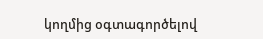կողմից օգտագործելով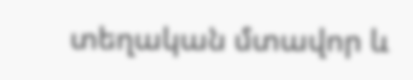տեղական մտավոր և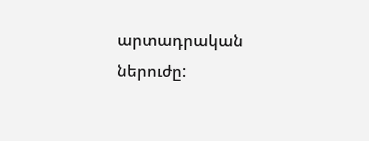արտադրական ներուժը: